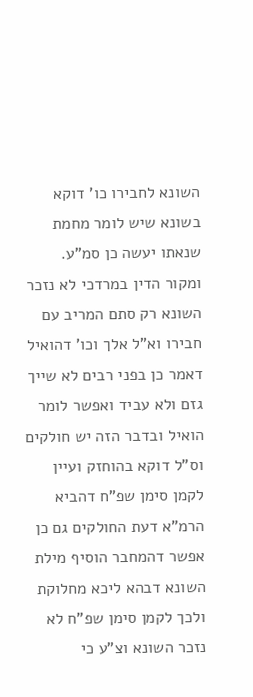השונא לחבירו כו' דוקא בשונא שיש לומר מחמת שנאתו יעשה כן סמ"ע. ומקור הדין במרדכי לא נזכר השונא רק סתם המריב עם חבירו וא"ל אלך וכו' דהואיל דאמר כן בפני רבים לא שייך גזם ולא עביד ואפשר לומר הואיל ובדבר הזה יש חולקים וס"ל דוקא בהוחזק ועיין לקמן סימן שפ"ח דהביא הרמ"א דעת החולקים גם כן אפשר דהמחבר הוסיף מילת השונא דבהא ליכא מחלוקת ולכך לקמן סימן שפ"ח לא נזכר השונא וצ"ע כי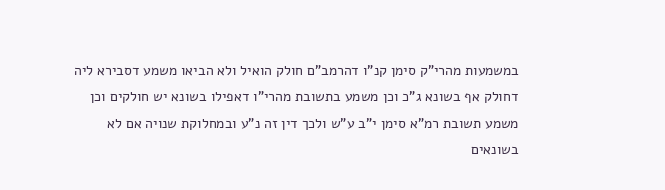במשמעות מהרי"ק סימן קנ"ו דהרמב"ם חולק הואיל ולא הביאו משמע דסבירא ליה דחולק אף בשונא ג"כ וכן משמע בתשובת מהרי"ו דאפילו בשונא יש חולקים וכן משמע תשובת רמ"א סימן י"ב ע"ש ולכך דין זה נ"ע ובמחלוקת שנויה אם לא בשונאים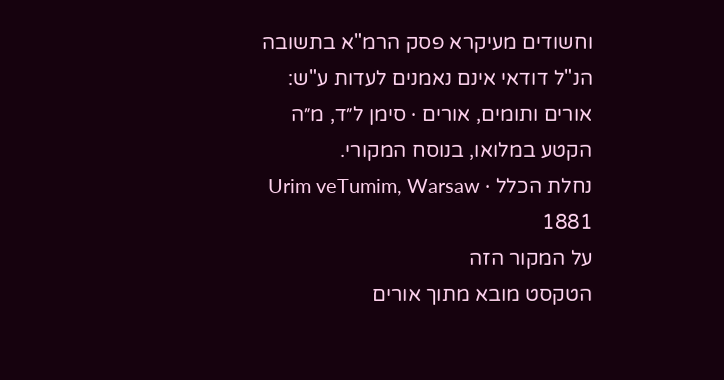וחשודים מעיקרא פסק הרמ"א בתשובה הנ"ל דודאי אינם נאמנים לעדות ע"ש:
אורים ותומים, אורים · סימן ל״ד, מ״ה
הקטע במלואו, בנוסח המקורי.
נחלת הכלל · Urim veTumim, Warsaw 1881
על המקור הזה
הטקסט מובא מתוך אורים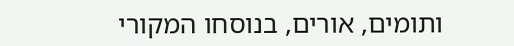ותומים, אורים, בנוסחו המקורי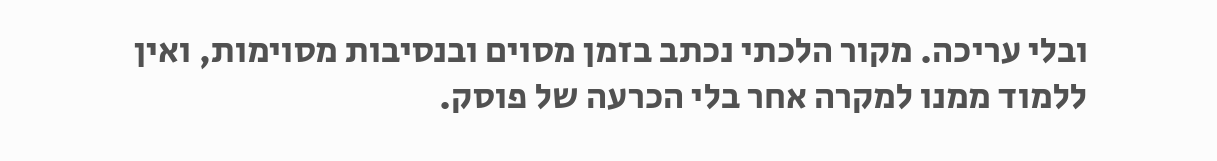ובלי עריכה. מקור הלכתי נכתב בזמן מסוים ובנסיבות מסוימות, ואין ללמוד ממנו למקרה אחר בלי הכרעה של פוסק.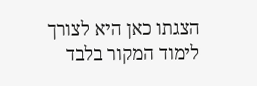הצגתו כאן היא לצורך לימוד המקור בלבד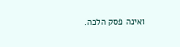ואינה פסק הלכה.